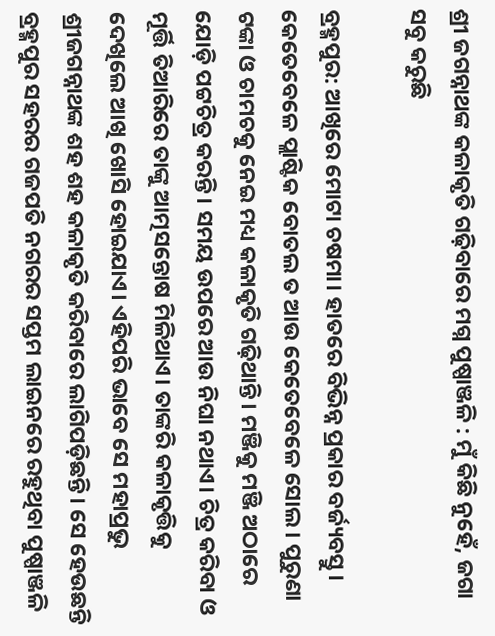ଶ୍ରୀ ଜଗନ୍ନାଥଙ୍କ କଳାକୃତି ଗଢ଼ିବାରେ ମଗ୍ନ ପୁଷ୍ପାଞ୍ଜଳି : ମୁଁ କିଛି ନ‌ୁହେଁ, ଜଗା ସବୁ କରୁଛି

ବ୍ରହ୍ମପୁର: ଆଖିରେ ମୋଟା ଚଷମା। ହାତରେ ବିଭିନ୍ନ ପ୍ରକାର ବର୍ଜ୍ୟବସ୍ତୁ। କେତେବେଳେ ପ୍ଲାଷ୍ଟିକ ବୋତଲ ତ ଆଉ କେ‌ତେବେଳ‌େ ସୋଲ। ପୁରୁଣା ଟଙ୍କା ଓ ଚାମଚକୁ ନେଇ ମଧ୍ୟ କଳାକୃତି ଗଢ଼ିଥାନ୍ତି। ମଞ୍ଜିକୁ ମଞ୍ଜି ଅଠାରେ ଯୋଡ଼ି ପଟ୍ଟଚିତ୍ର କରନ୍ତି। ସମୟ ଉପରେ ଆଉ ନିଘା ନଥାଏ। ଚିତ୍ର କରିବା ଓ ମୂର୍ତ୍ତି ତିଆରିରେ ତାଙ୍କୁ ଆତ୍ମ‌‌ସ‌ନ୍ତୋଷ ମିଳିଥାଏ। ତାଙ୍କରି କଳାକୃତ୍ତିକୁ ଦେଖିଲେ ଆଖି ଖୋସି ହୋଇଯାଏ। ଏହିପରି ଭାବେ ସେ ମହାପ୍ରଭୁ ଶ୍ରୀଜଗନ୍ନାଥଙ୍କ ଶହ ଶହ କଳାକୃତି କରିବାରେ ଲାଗିପଡ଼ିଛନ୍ତି। ସେ ହେଉଛନ୍ତି ବ୍ରହ୍ମପୁର ସହରର ଗଜପତି ନଗରର ସପ୍ତମ ଲାଇନରେ ରହୁଥିବା ପୁଷ୍ପାଞ୍ଜଳି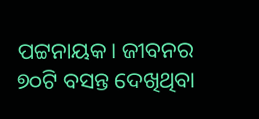ପଟ୍ଟନାୟକ। ଜୀବନର ୭୦ଟି ବସନ୍ତ ଦେଖିଥିବା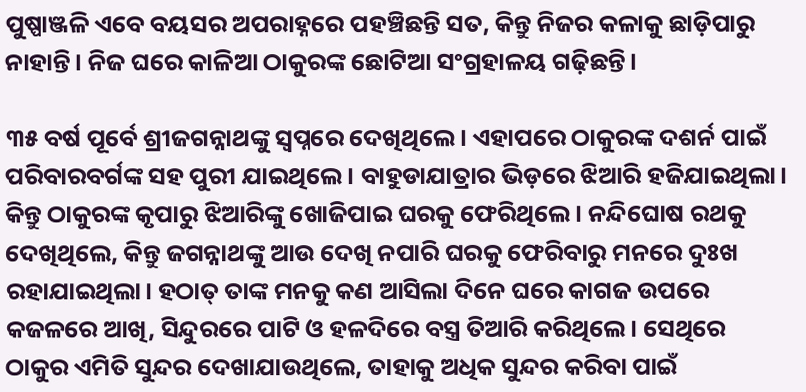ପୁଷ୍ପାଞ୍ଜଳି ଏବେ ବୟସର ଅପରାହ୍ନରେ ପହଞ୍ଚିଛନ୍ତି ସତ, କିନ୍ତୁ ନିଜର କଳାକୁ ଛାଡ଼ିପାରୁ ନାହାନ୍ତି। ନିଜ ଘରେ କାଳିଆ ଠାକୁରଙ୍କ ଛୋଟିଆ ସଂଗ୍ରହାଳୟ ଗଢ଼ିଛନ୍ତି।

୩୫ ବର୍ଷ ପୂର୍ବେ ଶ୍ରୀଜଗନ୍ନାଥଙ୍କୁ ସ୍ବପ୍ନରେ ଦେଖିଥିଲେ। ଏହାପରେ ଠାକୁରଙ୍କ ଦଶର୍ନ ପାଇଁ ପରିବାରବର୍ଗଙ୍କ ସହ ପୁରୀ ଯାଇଥିଲେ। ବାହୁଡାଯାତ୍ରାର ଭିଡ଼ରେ ଝିଆରି ହଜିଯାଇଥିଲା। କିନ୍ତୁ ଠାକୁରଙ୍କ କୃପାରୁ ଝିଆରିଙ୍କୁ ଖୋଜିପାଇ ଘରକୁ ଫେରିଥିଲେ। ନନ୍ଦିଘୋଷ ରଥକୁ ଦେଖିଥିଲେ, କିନ୍ତୁ ଜଗନ୍ନାଥଙ୍କୁ ଆଉ ଦେଖି ନପାରି ଘରକୁ ଫେରିବାରୁ ମନରେ ଦୁଃଖ ରହାଯାଇଥିଲା। ହଠାତ୍ ତାଙ୍କ ମନକୁ କଣ ଆସିଲା ଦିନେ ଘରେ କାଗଜ ଉପରେ କଜଳରେ ଆଖି, ସିନ୍ଦୁରରେ ପାଟି ଓ ହଳଦିରେ ବସ୍ତ୍ର ତିଆରି କରିଥିଲେ। ସେଥିରେ ଠାକୁର ଏମିତି ସୁନ୍ଦର ଦେଖାଯାଉଥିଲେ, ତାହାକୁ ଅଧିକ ସୁନ୍ଦର କରିବା ପାଇଁ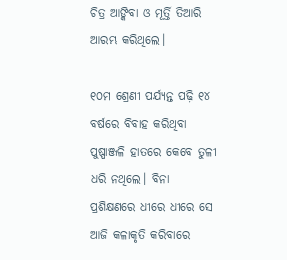ଚିତ୍ର ଆଙ୍କିବା ଓ ମୂର୍ତ୍ତି ତିଆରି ଆରମ୍ଭ କରିଥିଲେ।

୧୦ମ ଶ୍ରେଣୀ ପର୍ଯ୍ୟନ୍ତ ପଢ଼ି ୧୪ ବର୍ଷରେ ବିବାହ କରିଥିବା ପୁଷ୍ପାଞ୍ଜଳି ହାତରେ କେବେ ତୁଳୀ ଧରି ନଥିଲେ। ବିନା ପ୍ରଶିକ୍ଷଣରେ ଧୀରେ ଧୀରେ ସେ ଆଜି କଳାକୃତି କରିବାରେ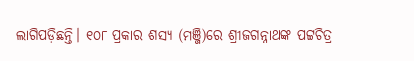ଲାଗିପଡ଼ିଛନ୍ତି। ୧୦୮ ପ୍ରକାର ଶସ୍ୟ (ମଞ୍ଜି)ରେ ଶ୍ରୀଜଗନ୍ନାଥଙ୍କ ପଟ୍ଟଚିତ୍ର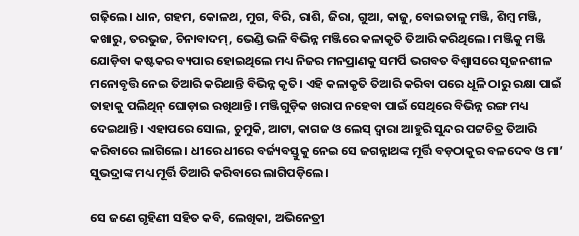ଗଢ଼ିଲେ। ଧାନ, ଗହମ, କୋଳଥ, ମୁଗ, ବିରି, ରାଶି, ଜିରା, ଗୁଆ, କାଜୁ, ବୋଇତାଳୁ ମଞ୍ଜି, ଶିମ୍ବ ମଞ୍ଜି, କଖାରୁ, ତରଭୁଜ, ଚିନାବାଦମ୍, ଭେଣ୍ଡି ଭଳି ବିଭିନ୍ନ ମଞ୍ଜିରେ କଳାକୃତି ତିଆରି କରିଥିଲେ। ମଞ୍ଜିକୁ ମଞ୍ଜି ଯୋଡ଼ିବା କଷ୍ଟକର ବ୍ୟପାର ହୋଇଥିଲେ ମଧ୍ୟ ନିଜର ମନପ୍ରାଣକୁ ସମର୍ପି ଭଗବତ ବିଶ୍ବାସରେ ସୃଜନଶୀଳ ମନୋବୃତ୍ତି ନେଇ ତିଆରି କରିଥାନ୍ତି ବିଭିନ୍ନ କୃତି। ଏହି କଳାକୃତି ତିଆରି କରିବା ପରେ ଧୂଳି ଠାରୁ ରକ୍ଷା ପାଇଁ ତାହାକୁ ପଲିଥିନ୍ ଘୋଡ଼ାଇ ରଖିଥାନ୍ତି। ମଞ୍ଜିଗୁଡ଼ିକ ଖରାପ ନହେବା ପାଇଁ ସେଥିରେ ବିଭିନ୍ନ ରଙ୍ଗ ମଧ୍ୟ ଦେଇଥାନ୍ତି। ଏହାପରେ ସୋଲ, ଚୁମୁକି, ଆଟା, କାଗଜ ଓ ଲେସ୍ ଦ୍ବାରା ଆହୁରି ସୁନ୍ଦର ପଟ୍ଟଚିତ୍ର ତିଆରି କରିବାରେ ଲାଗିଲେ। ଧୀରେ ଧୀରେ ବର୍ଜ୍ୟବସ୍ତୁକୁ ନେଇ ସେ ଜଗନ୍ନାଥଙ୍କ ମୂର୍ତ୍ତି ବଡ଼ଠାକୁର ବଳଦେବ ଓ ମା’ ସୁଭଦ୍ରାଙ୍କ ମଧ୍ୟ ମୂର୍ତ୍ତି ତିଆରି କରିବାରେ ଲାଗିପଡ଼ିଲେ।

ସେ ଜଣେ ଗୃହିଣୀ ସହିତ କବି, ଲେଖିକା, ଅଭିନେତ୍ରୀ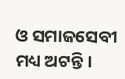ଓ ସମାଜସେବୀ ମଧ୍ୟ ଅଟନ୍ତି।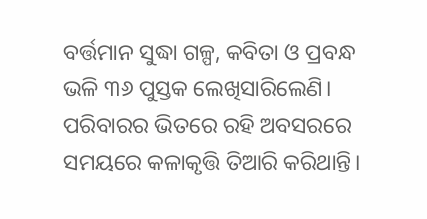ବର୍ତ୍ତମାନ ସୁଦ୍ଧା ଗଳ୍ପ, କବିତା ଓ ପ୍ରବନ୍ଧ ଭଳି ୩୬ ପୁସ୍ତକ ଲେଖିସାରିଲେଣି। ପରିବାରର ଭିତରେ ରହି ଅବସରରେ ସମୟରେ କଳାକୃତ୍ତି ତିଆରି କରିଥାନ୍ତି।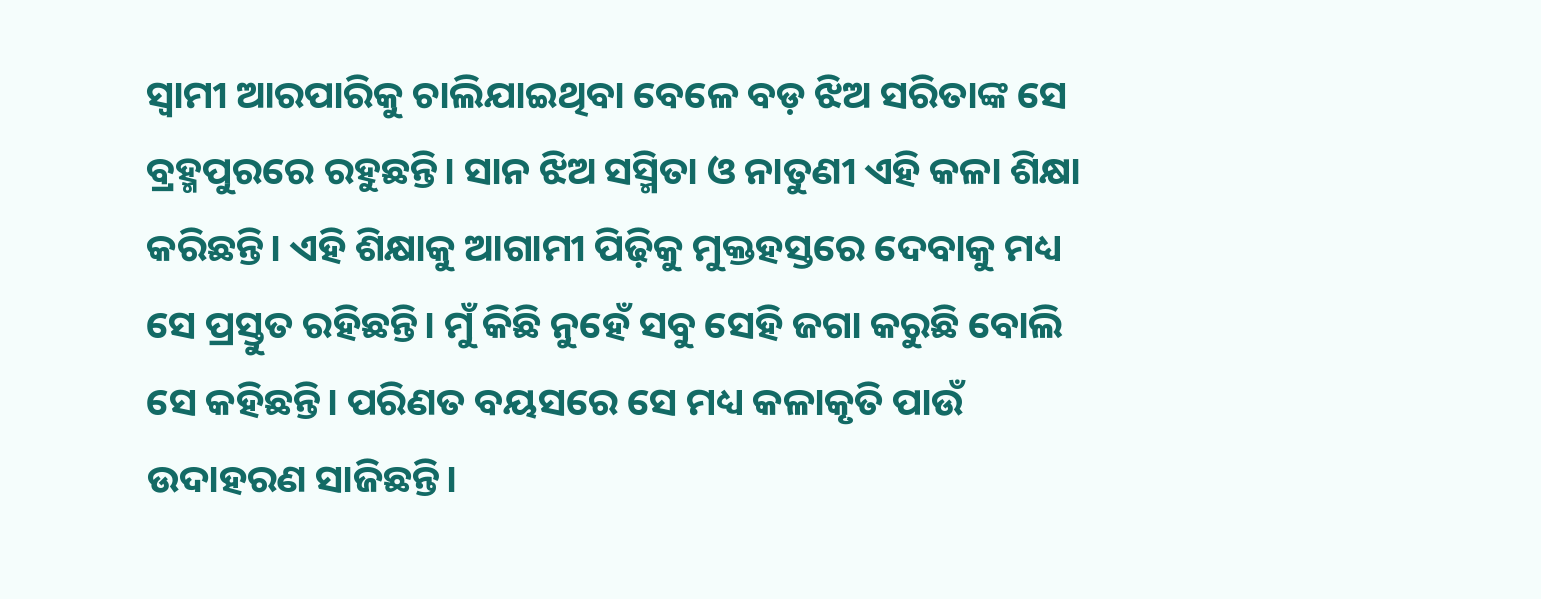ସ୍ବାମୀ ଆରପାରିକୁ ଚାଲିଯାଇଥିବା ବେଳେ ବଡ଼ ଝିଅ ସରିତାଙ୍କ ସେ ବ୍ରହ୍ମପୁରରେ ରହୁଛନ୍ତି। ସାନ ଝିଅ ସସ୍ମିତା ଓ ନାତୁଣୀ ଏହି କଳା ଶିକ୍ଷା କରିଛନ୍ତି। ଏହି ଶିକ୍ଷାକୁ ଆଗାମୀ ପିଢ଼ିକୁ ମୁକ୍ତହସ୍ତରେ ଦେବାକୁ ମଧ୍ୟ ସ‌େ ପ୍ରସ୍ତୁତ ରହିଛନ୍ତି। ମୁଁ କିଛି ନୁହେଁ ସବୁ ସେହି ଜଗା କରୁଛି ବୋଲି ସେ କହିଛନ୍ତି। ପରିଣତ ବୟସରେ ସେ ମଧ୍ୟ କଳାକୃତି ପାଉଁ ଉଦାହରଣ ସାଜିଛନ୍ତି।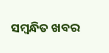ସମ୍ବନ୍ଧିତ ଖବର